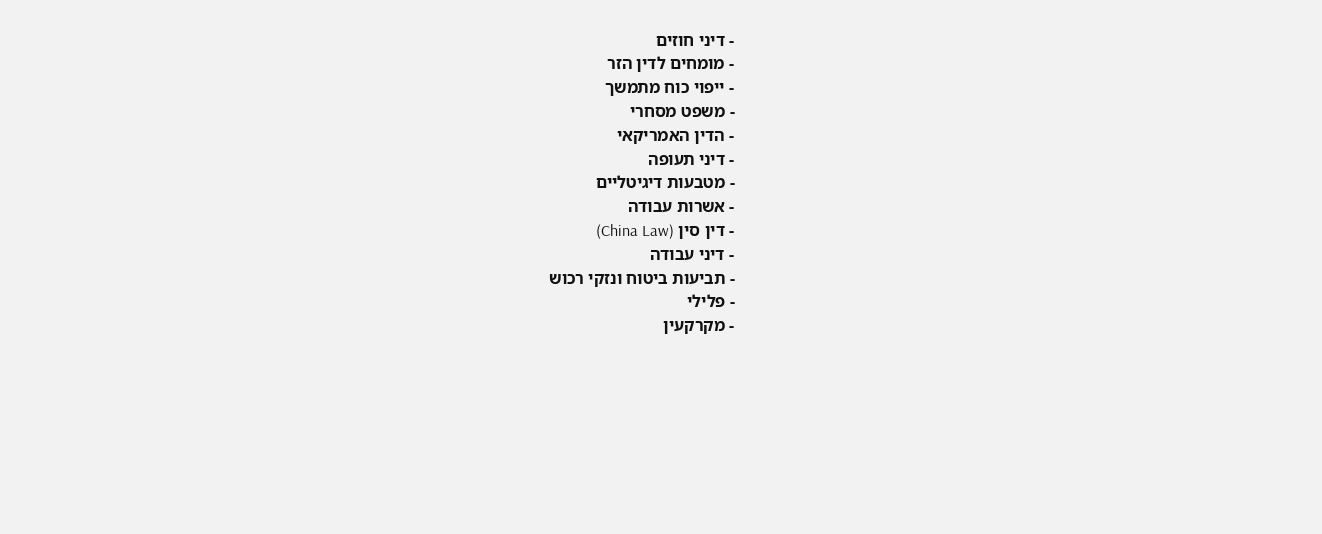- דיני חוזים
- מומחים לדין הזר
- ייפוי כוח מתמשך
- משפט מסחרי
- הדין האמריקאי
- דיני תעופה
- מטבעות דיגיטליים
- אשרות עבודה
- דין סין (China Law)
- דיני עבודה
- תביעות ביטוח ונזקי רכוש
- פלילי
- מקרקעין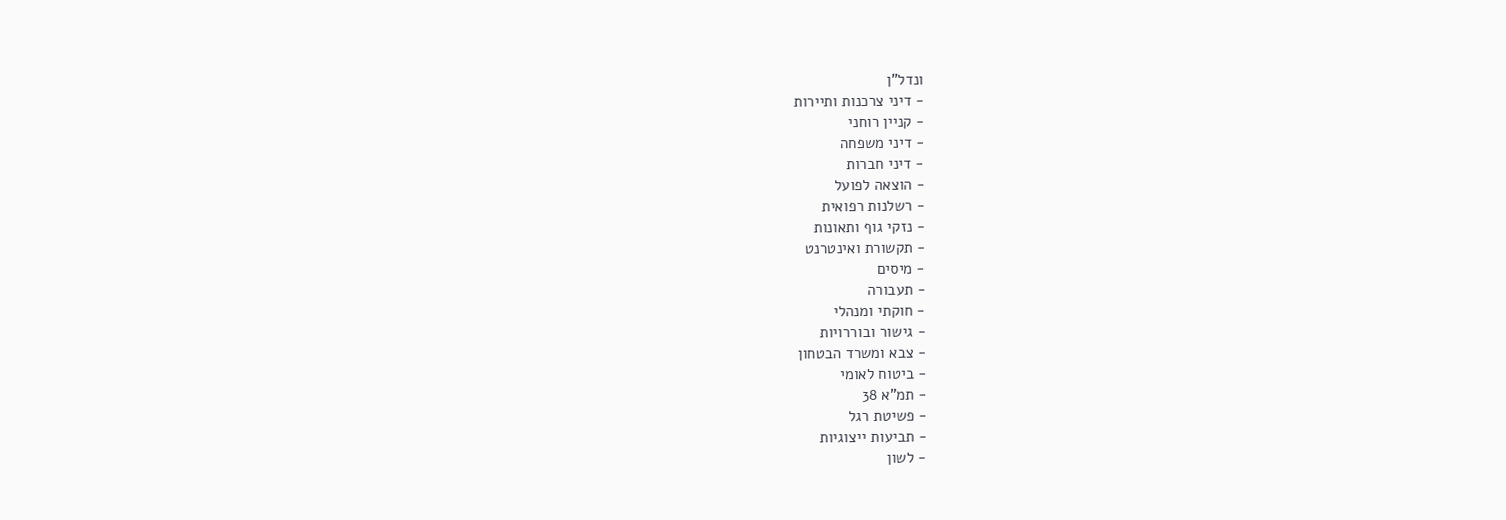ונדל"ן
- דיני צרכנות ותיירות
- קניין רוחני
- דיני משפחה
- דיני חברות
- הוצאה לפועל
- רשלנות רפואית
- נזקי גוף ותאונות
- תקשורת ואינטרנט
- מיסים
- תעבורה
- חוקתי ומנהלי
- גישור ובוררויות
- צבא ומשרד הבטחון
- ביטוח לאומי
- תמ"א 38
- פשיטת רגל
- תביעות ייצוגיות
- לשון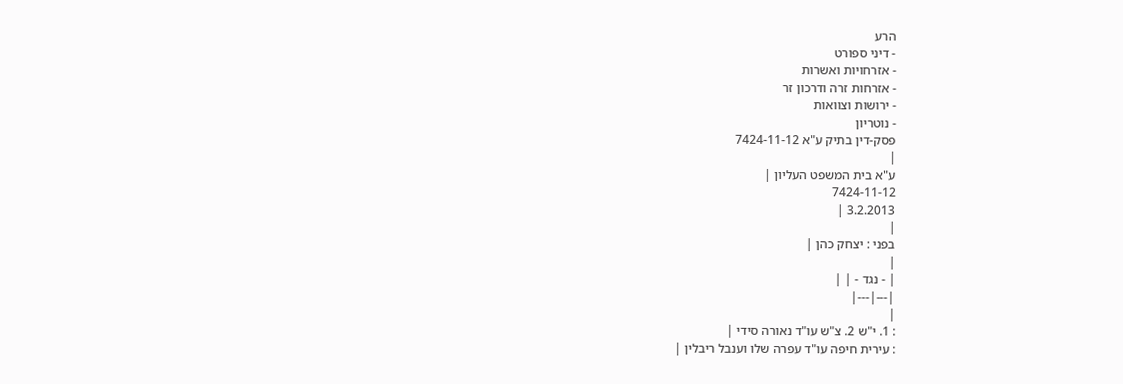הרע
- דיני ספורט
- אזרחויות ואשרות
- אזרחות זרה ודרכון זר
- ירושות וצוואות
- נוטריון
פסק-דין בתיק ע"א 7424-11-12
|
ע"א בית המשפט העליון |
7424-11-12
3.2.2013 |
|
בפני : יצחק כהן |
|
| - נגד - | |
|---|---|
|
: 1. י"ש 2. צ"ש עו"ד נאורה סידי |
: עירית חיפה עו"ד עפרה שלו וענבל ריבלין |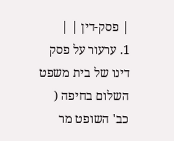| פסק-דין | |
1. ערעור על פסק דינו של בית משפט השלום בחיפה ( כב' השופט מר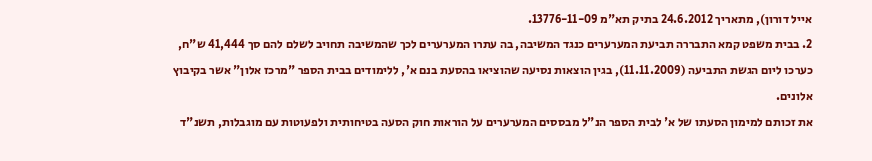אייל דורון), מתאריך 24.6.2012 בתיק תא"מ 13776-11-09.
2. בבית משפט קמא התבררה תביעת המערערים כנגד המשיבה, בה עתרו המערערים לכך שהמשיבה תחויב לשלם להם סך 41,444 ש"ח, כערכו ליום הגשת התביעה (11.11.2009), בגין הוצאות נסיעה שהוציאו בהסעת בנם א', ללימודים בבית הספר "מרכז אלון" אשר בקיבוץ אלונים.
את זכותם למימון הסעתו של א' לבית הספר הנ"ל מבססים המערערים על הוראות חוק הסעה בטיחותית ולפעוטות עם מוגבלות, תשנ"ד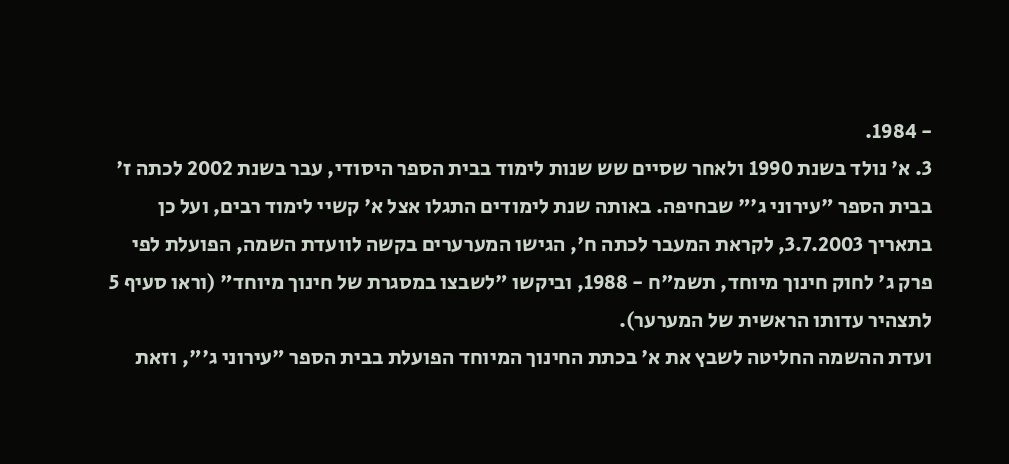- 1984.
3. א' נולד בשנת 1990 ולאחר שסיים שש שנות לימוד בבית הספר היסודי, עבר בשנת 2002 לכתה ז' בבית הספר "עירוני ג'" שבחיפה. באותה שנת לימודים התגלו אצל א' קשיי לימוד רבים, ועל כן בתאריך 3.7.2003, לקראת המעבר לכתה ח', הגישו המערערים בקשה לוועדת השמה, הפועלת לפי פרק ג' לחוק חינוך מיוחד, תשמ"ח - 1988, וביקשו "לשבצו במסגרת של חינוך מיוחד" (וראו סעיף 5 לתצהיר עדותו הראשית של המערער).
ועדת ההשמה החליטה לשבץ את א' בכתת החינוך המיוחד הפועלת בבית הספר "עירוני ג'", וזאת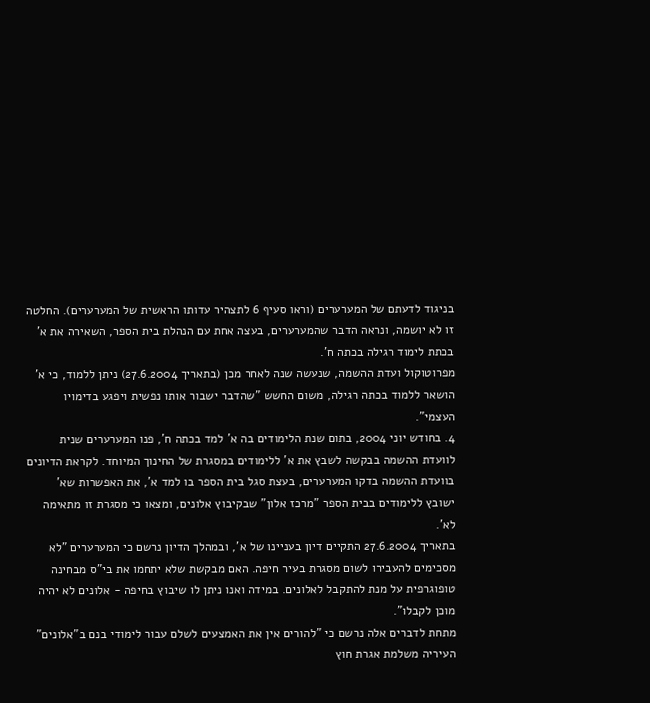בניגוד לדעתם של המערערים (וראו סעיף 6 לתצהיר עדותו הראשית של המערערים). החלטה זו לא יושמה, ונראה הדבר שהמערערים, בעצה אחת עם הנהלת בית הספר, השאירה את א' בכתת לימוד רגילה בכתה ח'.
מפרוטוקול ועדת ההשמה, שנעשה שנה לאחר מכן (בתאריך 27.6.2004) ניתן ללמוד, כי א' הושאר ללמוד בכתה רגילה, משום החשש "שהדבר ישבור אותו נפשית ויפגע בדימויו העצמי".
4. בחודש יוני 2004, בתום שנת הלימודים בה א' למד בכתה ח', פנו המערערים שנית לוועדת ההשמה בבקשה לשבץ את א' ללימודים במסגרת של החינוך המיוחד. לקראת הדיונים בוועדת ההשמה בדקו המערערים, בעצת סגל בית הספר בו למד א', את האפשרות שא' ישובץ ללימודים בבית הספר "מרכז אלון" שבקיבוץ אלונים, ומצאו כי מסגרת זו מתאימה לא'.
בתאריך 27.6.2004 התקיים דיון בעניינו של א', ובמהלך הדיון נרשם כי המערערים "לא מסכימים להעבירו לשום מסגרת בעיר חיפה. האם מבקשת שלא יתחמו את בי"ס מבחינה טופוגרפית על מנת להתקבל לאלונים. במידה ואנו ניתן לו שיבוץ בחיפה - אלונים לא יהיה מוכן לקבלו".
מתחת לדברים אלה נרשם כי "להורים אין את האמצעים לשלם עבור לימודי בנם ב"אלונים" העיריה משלמת אגרת חוץ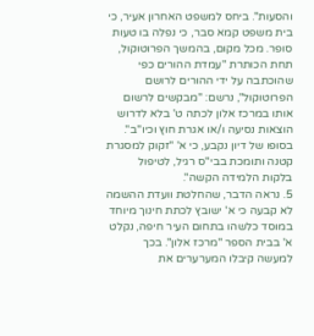והסעות". ביחס למשפט האחרון אעיר, כי בית משפט קמא סבר, כי נפלה בו טעות סופר. מכל מקום, בהמשך הפרוטוקול, תחת הכותרת "עמדת ההורים כפי שהוכתבה על ידי ההורים לרושם הפרוטוקול", נרשם: "מבקשים לרשום אותו במרכז אלון לכתה ט' בלא לדרוש הוצאות נסיעה ו/או אגרת חוץ וכיו"ב".
בסופו של דיון נקבע, כי א' "זקוק למסגרת קטנה ותומכת בבי"ס רגיל, לטיפול בלקות הלמידה הקשה".
5. נראה הדבר, שהחלטת וועדת ההשמה לא קבעה כי א' ישובץ לכתת חינוך מיוחד במוסד כלשהו בתחום העיר חיפה, נקלט א' בבית הספר "מרכז אלון". בכך למעשה קיבלו המערערים את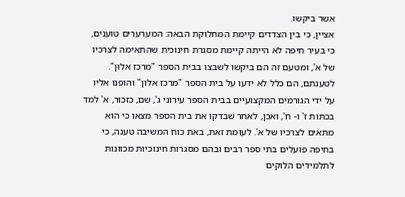אשר ביקשו.
אציין, כי בין הצדדים קיימת המחלוקת הבאה: המערערים טוענים, כי בעיר חיפה לא הייתה קיימת מסגרת חינוכית שהתאימה לצרכיו של א', ומטעם זה הם ביקשו לשבצו בבית הספר "מרכז אלון". לטענתם, הם כלל לא ידעו על בית הספר "מרכז אלון" והופנו אליו על ידי הגורמים המקצועיים בבית הספר עירוני ג', שם, כזכור, א' למד בכתות ז' ו- ח', ואכן, לאחר שבדקו את בית הספר מצאו כי הוא מתאים לצרכיו של א'. לעומת זאת, באת כוח המשיבה טענה, כי בחיפה פועלים בתי ספר רבים ובהם מסגרות חינוכיות מכוונות לתלמידים הלוקים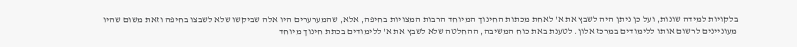בלקויות למידה שונות, ועל כן ניתן היה לשבץ את א' לאחת מכתות החינוך המיוחד הרבות המצויות בחיפה, אלא, שהמערערים היו אלה שביקשו שלא לשבצו בחיפה וזאת משום שהיו מעוניינים לרשום אותו ללימודים במרכז אלון. לטענת באת כוח המשיבה, ההחלטה שלא לשבץ את א' ללימודים בכתת חינוך מיוחד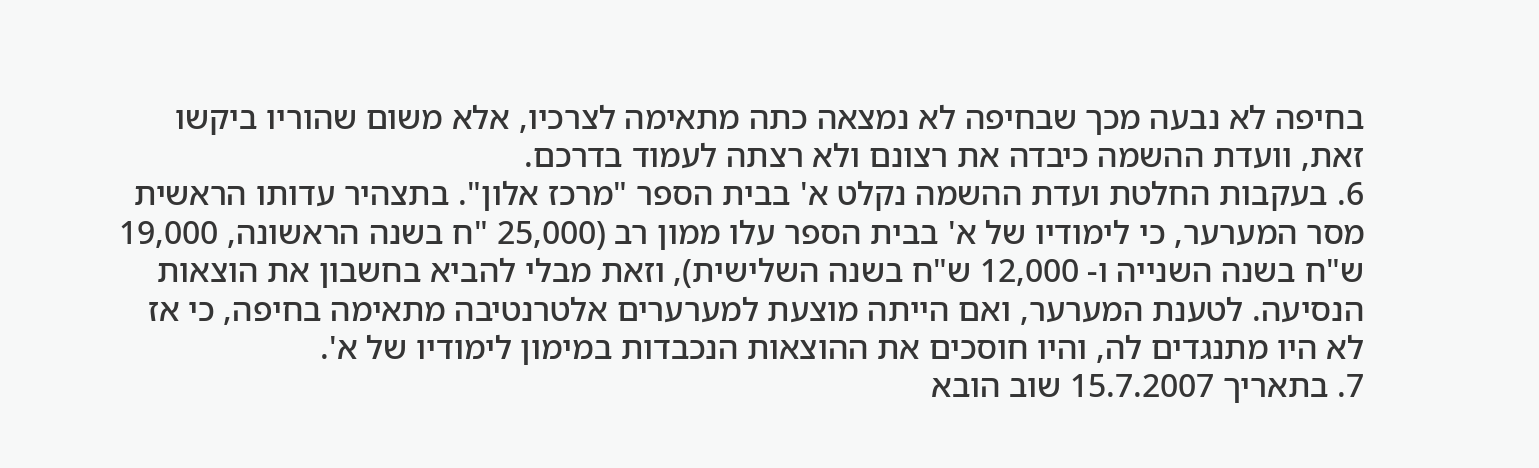בחיפה לא נבעה מכך שבחיפה לא נמצאה כתה מתאימה לצרכיו, אלא משום שהוריו ביקשו זאת, וועדת ההשמה כיבדה את רצונם ולא רצתה לעמוד בדרכם.
6. בעקבות החלטת ועדת ההשמה נקלט א' בבית הספר "מרכז אלון". בתצהיר עדותו הראשית מסר המערער, כי לימודיו של א' בבית הספר עלו ממון רב (25,000 "ח בשנה הראשונה, 19,000 ש"ח בשנה השנייה ו- 12,000 ש"ח בשנה השלישית), וזאת מבלי להביא בחשבון את הוצאות הנסיעה. לטענת המערער, ואם הייתה מוצעת למערערים אלטרנטיבה מתאימה בחיפה, כי אז לא היו מתנגדים לה, והיו חוסכים את ההוצאות הנכבדות במימון לימודיו של א'.
7. בתאריך 15.7.2007 שוב הובא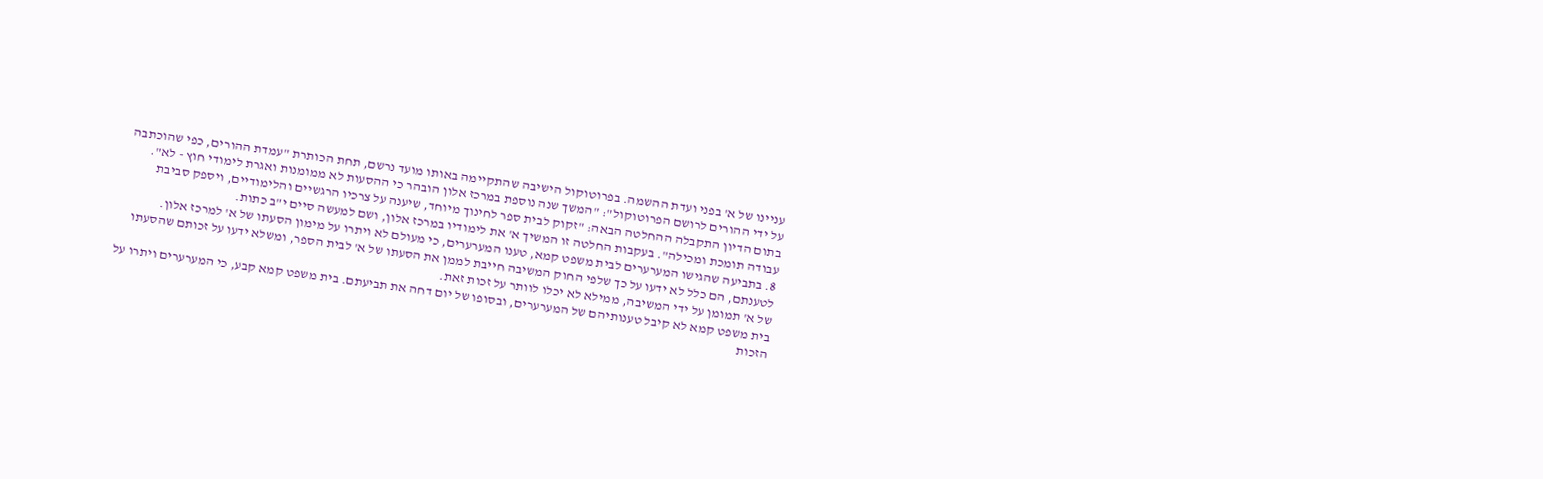עניינו של א' בפני ועדת ההשמה. בפרוטוקול הישיבה שהתקיימה באותו מועד נרשם, תחת הכותרת "עמדת ההורים, כפי שהוכתבה על ידי ההורים לרושם הפרוטוקול": "המשך שנה נוספת במרכז אלון הובהר כי ההסעות לא ממומנות ואגרת לימודי חוץ - לא".
בתום הדיון התקבלה ההחלטה הבאה: "זקוק לבית ספר לחינוך מיוחד, שיענה על צרכיו הרגשיים והלימודיים, ויספק סביבת עבודה תומכת ומכילה". בעקבות החלטה זו המשיך א' את לימודיו במרכז אלון, ושם למעשה סיים י"ב כתות.
8. בתביעה שהגישו המערערים לבית משפט קמא, טענו המערערים, כי מעולם לא ויתרו על מימון הסעתו של א' למרכז אלון. לטענתם, הם כלל לא ידעו על כך שלפי החוק המשיבה חייבת לממן את הסעתו של א' לבית הספר, ומשלא ידעו על זכותם שהסעתו של א' תמומן על ידי המשיבה, ממילא לא יכלו לוותר על זכות זאת.
בית משפט קמא לא קיבל טענותיהם של המערערים, ובסופו של יום דחה את תביעתם. בית משפט קמא קבע, כי המערערים ויתרו על הזכות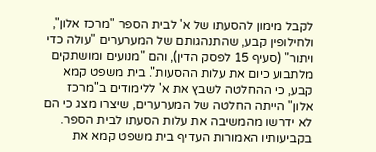לקבל מימון להסעתו של א' לבית הספר "מרכז אלון", ולחילופין קבע, שהתנהגותם של המערערים "עולה כדי ויתור" (סעיף 15 לפסק הדין), והם "מנועים ומושתקים מלתבוע כיום את עלות ההסעות". בית משפט קמא קבע, כי ההחלטה לשבץ את א' ללימודים ב"מרכז אלון" הייתה החלטה של המערערים, שיצרו מצג כי הם לא ידרשו מהמשיבה את עלות הסעתו לבית הספר.
בקביעותיו האמורות העדיף בית משפט קמא את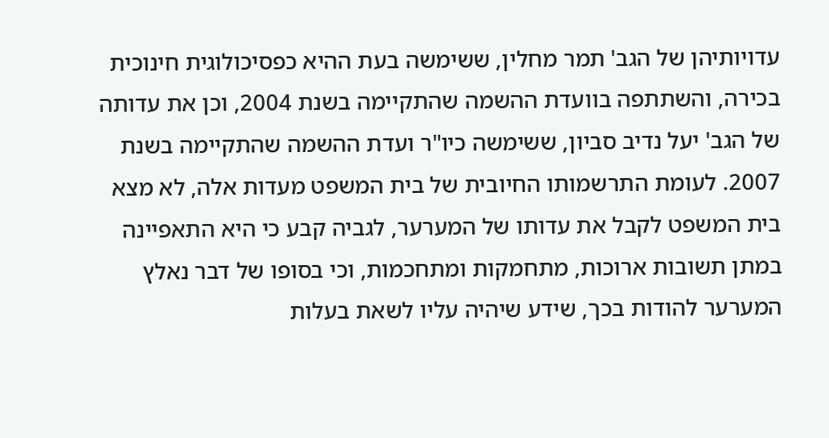עדויותיהן של הגב' תמר מחלין, ששימשה בעת ההיא כפסיכולוגית חינוכית בכירה, והשתתפה בוועדת ההשמה שהתקיימה בשנת 2004, וכן את עדותה של הגב' יעל נדיב סביון, ששימשה כיו"ר ועדת ההשמה שהתקיימה בשנת 2007. לעומת התרשמותו החיובית של בית המשפט מעדות אלה, לא מצא בית המשפט לקבל את עדותו של המערער, לגביה קבע כי היא התאפיינה במתן תשובות ארוכות, מתחמקות ומתחכמות, וכי בסופו של דבר נאלץ המערער להודות בכך, שידע שיהיה עליו לשאת בעלות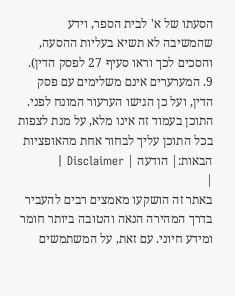הסעתו של א' לבית הספר, וידע שהמשיבה לא תשיא בעליות ההסעה, והסכים לכך וראו סעיף 27 לפסק הדין).
9. המערערים אינם משלימים עם פסק הדין, ועל כן הגישו הערעור המונח לפני.
התוכן בעמוד זה אינו מלא, על מנת לצפות בכל התוכן עליך לבחור אחת מהאופציות הבאות:| הודעה | Disclaimer |
|
באתר זה הושקעו מאמצים רבים להעביר בדרך המהירה הנאה והטובה ביותר חומר ומידע חיוני. עם זאת, על המשתמשים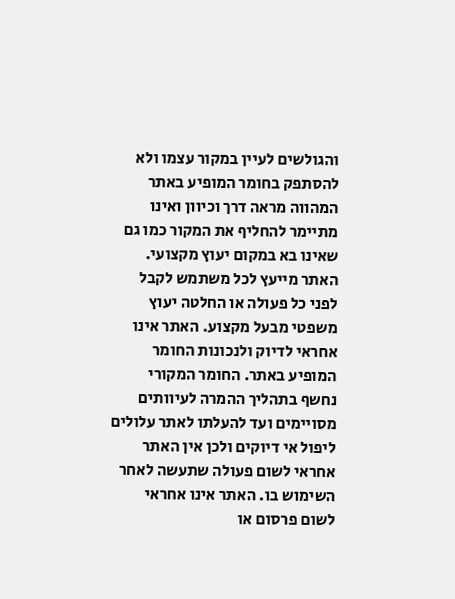והגולשים לעיין במקור עצמו ולא להסתפק בחומר המופיע באתר המהווה מראה דרך וכיוון ואינו מתיימר להחליף את המקור כמו גם שאינו בא במקום יעוץ מקצועי. האתר מייעץ לכל משתמש לקבל לפני כל פעולה או החלטה יעוץ משפטי מבעל מקצוע. האתר אינו אחראי לדיוק ולנכונות החומר המופיע באתר. החומר המקורי נחשף בתהליך ההמרה לעיוותים מסויימים ועד להעלתו לאתר עלולים ליפול אי דיוקים ולכן אין האתר אחראי לשום פעולה שתעשה לאחר השימוש בו. האתר אינו אחראי לשום פרסום או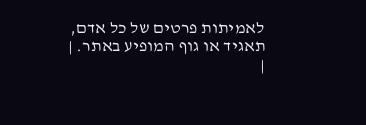לאמיתות פרטים של כל אדם, תאגיד או גוף המופיע באתר. |
|